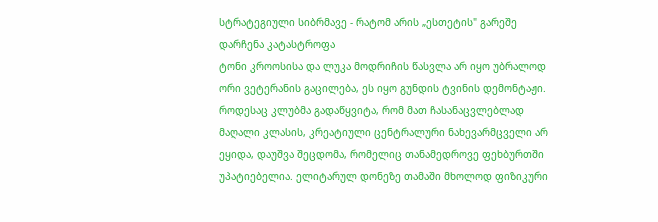სტრატეგიული სიბრმავე - რატომ არის „ესთეტის" გარეშე დარჩენა კატასტროფა
ტონი კროოსისა და ლუკა მოდრიჩის წასვლა არ იყო უბრალოდ ორი ვეტერანის გაცილება, ეს იყო გუნდის ტვინის დემონტაჟი. როდესაც კლუბმა გადაწყვიტა, რომ მათ ჩასანაცვლებლად მაღალი კლასის, კრეატიული ცენტრალური ნახევარმცველი არ ეყიდა, დაუშვა შეცდომა, რომელიც თანამედროვე ფეხბურთში უპატიებელია. ელიტარულ დონეზე თამაში მხოლოდ ფიზიკური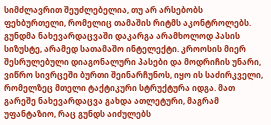სიმძლავრით შეუძლებელია, თუ არ არსებობს ფეხბურთელი, რომელიც თამაშის რიტმს აკონტროლებს.
გუნდმა ნახევარდაცვაში დაკარგა არამხოლოდ პასის სიზუსტე, არამედ სათამაშო ინტელექტი. კროოსის მიერ შესრულებული დიაგონალური პასები და მოდრიჩის უნარი, ვიწრო სივრცეში ბურთი შეინარჩუნოს, იყო ის საძირკველი, რომელზეც მთელი ტაქტიკური სტრუქტურა იდგა. მათ გარეშე ნახევარდაცვა გახდა ათლეტური, მაგრამ უფანტაზიო, რაც გუნდს აიძულებს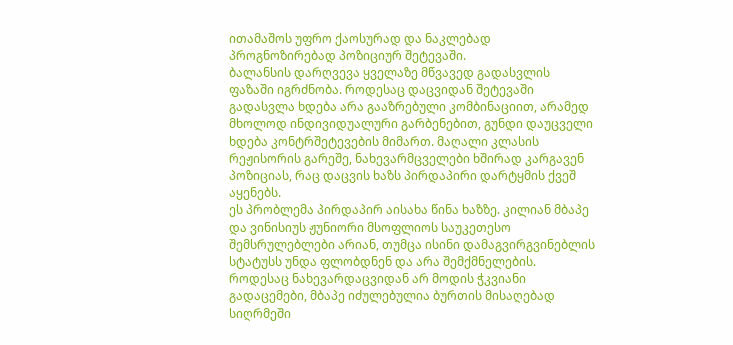ითამაშოს უფრო ქაოსურად და ნაკლებად პროგნოზირებად პოზიციურ შეტევაში.
ბალანსის დარღვევა ყველაზე მწვავედ გადასვლის ფაზაში იგრძნობა. როდესაც დაცვიდან შეტევაში გადასვლა ხდება არა გააზრებული კომბინაციით, არამედ მხოლოდ ინდივიდუალური გარბენებით, გუნდი დაუცველი ხდება კონტრშეტევების მიმართ. მაღალი კლასის რეჟისორის გარეშე, ნახევარმცველები ხშირად კარგავენ პოზიციას, რაც დაცვის ხაზს პირდაპირი დარტყმის ქვეშ აყენებს.
ეს პრობლემა პირდაპირ აისახა წინა ხაზზე. კილიან მბაპე და ვინისიუს ჟუნიორი მსოფლიოს საუკეთესო შემსრულებლები არიან, თუმცა ისინი დამაგვირგვინებლის სტატუსს უნდა ფლობდნენ და არა შემქმნელების. როდესაც ნახევარდაცვიდან არ მოდის ჭკვიანი გადაცემები, მბაპე იძულებულია ბურთის მისაღებად სიღრმეში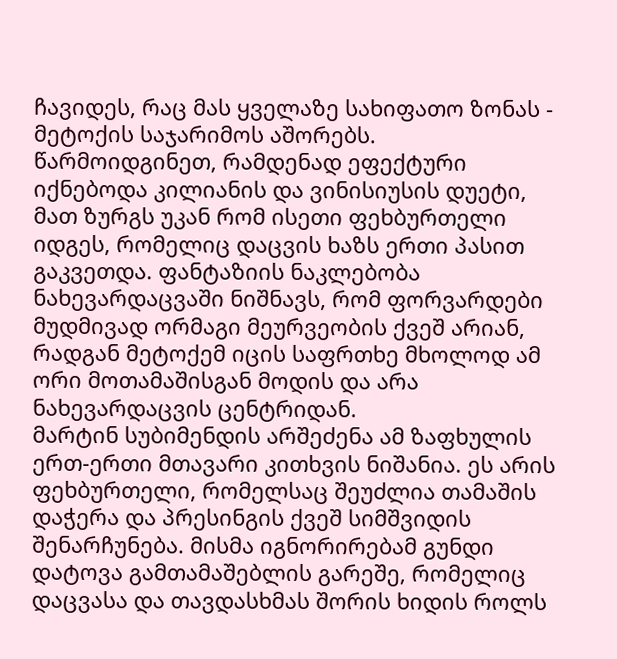ჩავიდეს, რაც მას ყველაზე სახიფათო ზონას - მეტოქის საჯარიმოს აშორებს.
წარმოიდგინეთ, რამდენად ეფექტური იქნებოდა კილიანის და ვინისიუსის დუეტი, მათ ზურგს უკან რომ ისეთი ფეხბურთელი იდგეს, რომელიც დაცვის ხაზს ერთი პასით გაკვეთდა. ფანტაზიის ნაკლებობა ნახევარდაცვაში ნიშნავს, რომ ფორვარდები მუდმივად ორმაგი მეურვეობის ქვეშ არიან, რადგან მეტოქემ იცის საფრთხე მხოლოდ ამ ორი მოთამაშისგან მოდის და არა ნახევარდაცვის ცენტრიდან.
მარტინ სუბიმენდის არშეძენა ამ ზაფხულის ერთ-ერთი მთავარი კითხვის ნიშანია. ეს არის ფეხბურთელი, რომელსაც შეუძლია თამაშის დაჭერა და პრესინგის ქვეშ სიმშვიდის შენარჩუნება. მისმა იგნორირებამ გუნდი დატოვა გამთამაშებლის გარეშე, რომელიც დაცვასა და თავდასხმას შორის ხიდის როლს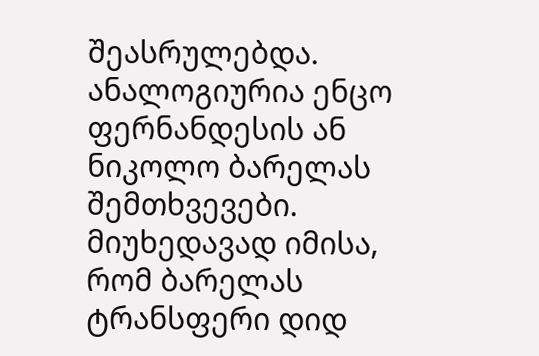შეასრულებდა.
ანალოგიურია ენცო ფერნანდესის ან ნიკოლო ბარელას შემთხვევები. მიუხედავად იმისა, რომ ბარელას ტრანსფერი დიდ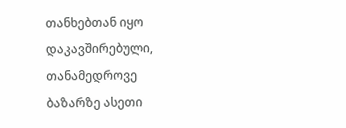თანხებთან იყო დაკავშირებული, თანამედროვე ბაზარზე ასეთი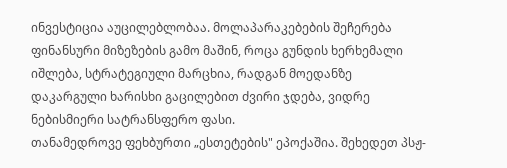ინვესტიცია აუცილებლობაა. მოლაპარაკებების შეჩერება ფინანსური მიზეზების გამო მაშინ, როცა გუნდის ხერხემალი იშლება, სტრატეგიული მარცხია, რადგან მოედანზე დაკარგული ხარისხი გაცილებით ძვირი ჯდება, ვიდრე ნებისმიერი სატრანსფერო ფასი.
თანამედროვე ფეხბურთი „ესთეტების" ეპოქაშია. შეხედეთ პსჟ-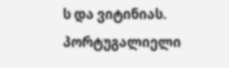ს და ვიტინიას. პორტუგალიელი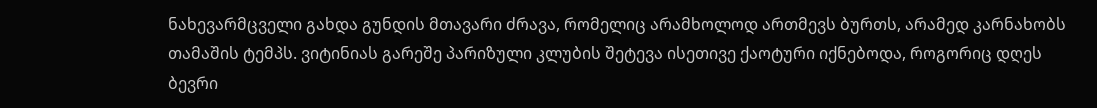ნახევარმცველი გახდა გუნდის მთავარი ძრავა, რომელიც არამხოლოდ ართმევს ბურთს, არამედ კარნახობს თამაშის ტემპს. ვიტინიას გარეშე პარიზული კლუბის შეტევა ისეთივე ქაოტური იქნებოდა, როგორიც დღეს ბევრი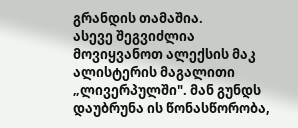გრანდის თამაშია.
ასევე შეგვიძლია მოვიყვანოთ ალექსის მაკ ალისტერის მაგალითი „ლივერპულში". მან გუნდს დაუბრუნა ის წონასწორობა,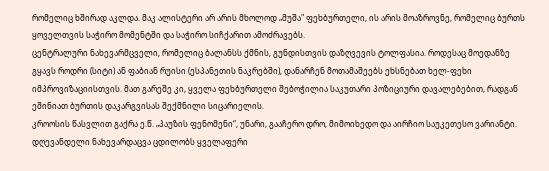რომელიც ხშირად აკლდა. მაკ ალისტერი არ არის მხოლოდ „მუშა" ფეხბურთელი, ის არის მოაზროვნე, რომელიც ბურთს ყოველთვის საჭირო მომენტში და საჭირო სიჩქარით ამოძრავებს.
ცენტრალური ნახევარმცველი, რომელიც ბალანსს ქმნის, გუნდისთვის დაზღვევის ტოლფასია. როდესაც მოედანზე გყავს როდრი (სიტი) ან ფაბიან რუისი (ესპანეთის ნაკრებში), დანარჩენ მოთამაშეებს ეხსნებათ ხელ-ფეხი იმპროვიზაციისთვის. მათ გარეშე კი, ყველა ფეხბურთელი შებოჭილია საკუთარი პოზიციური დავალებებით, რადგან ეშინიათ ბურთის დაკარგვისას შექმნილი სიცარიელის.
კროოსის წასვლით გაქრა ე.წ. „პაუზის ფენომენი“, უნარი, გააჩერო დრო, მიმოიხედო და აირჩიო საუკეთესო ვარიანტი. დღევანდელი ნახევარდაცვა ცდილობს ყველაფერი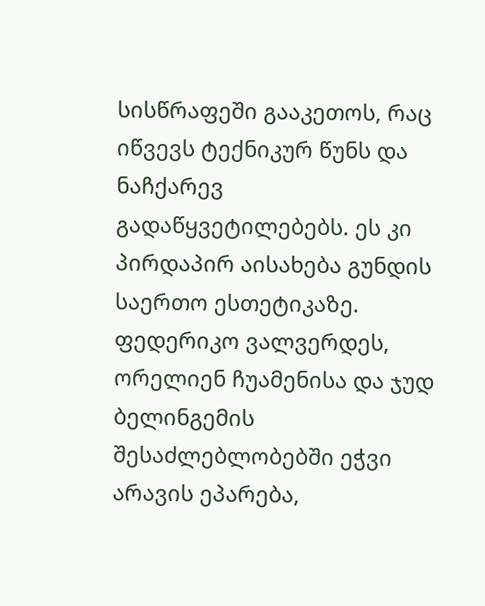სისწრაფეში გააკეთოს, რაც იწვევს ტექნიკურ წუნს და ნაჩქარევ გადაწყვეტილებებს. ეს კი პირდაპირ აისახება გუნდის საერთო ესთეტიკაზე.
ფედერიკო ვალვერდეს, ორელიენ ჩუამენისა და ჯუდ ბელინგემის შესაძლებლობებში ეჭვი არავის ეპარება,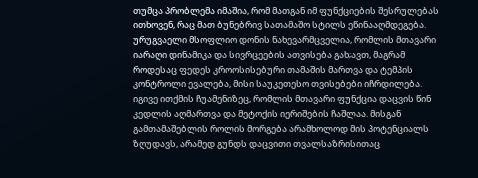თუმცა პრობლემა იმაშია, რომ მათგან იმ ფუნქციების შესრულებას ითხოვენ, რაც მათ ბუნებრივ სათამაშო სტილს ეწინააღმდეგება. ურუგვაელი მსოფლიო დონის ნახევარმცველია, რომლის მთავარი იარაღი დინამიკა და სივრცეების ათვისება გახ;ავთ, მაგრამ როდესაც ფედეს კროოსისებური თამაშის მართვა და ტემპის კონტროლი ევალება, მისი საუკეთესო თვისებები იჩრდილება.
იგივე ითქმის ჩუამენიზეც, რომლის მთავარი ფუნქცია დაცვის წინ კედლის აღმართვა და მეტოქის იერიშების ჩაშლაა. მისგან გამთამაშებლის როლის მორგება არამხოლოდ მის პოტენციალს ზღუდავს, არამედ გუნდს დაცვითი თვალსაზრისითაც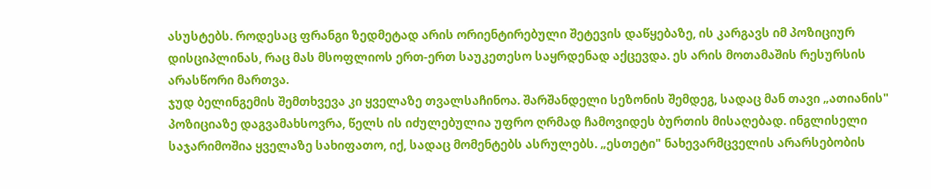ასუსტებს. როდესაც ფრანგი ზედმეტად არის ორიენტირებული შეტევის დაწყებაზე, ის კარგავს იმ პოზიციურ დისციპლინას, რაც მას მსოფლიოს ერთ-ერთ საუკეთესო საყრდენად აქცევდა. ეს არის მოთამაშის რესურსის არასწორი მართვა.
ჯუდ ბელინგემის შემთხვევა კი ყველაზე თვალსაჩინოა. შარშანდელი სეზონის შემდეგ, სადაც მან თავი „ათიანის" პოზიციაზე დაგვამახსოვრა, წელს ის იძულებულია უფრო ღრმად ჩამოვიდეს ბურთის მისაღებად. ინგლისელი საჯარიმოშია ყველაზე სახიფათო, იქ, სადაც მომენტებს ასრულებს. „ესთეტი" ნახევარმცველის არარსებობის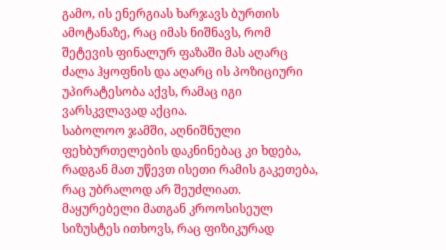გამო, ის ენერგიას ხარჯავს ბურთის ამოტანაზე, რაც იმას ნიშნავს, რომ შეტევის ფინალურ ფაზაში მას აღარც ძალა ჰყოფნის და აღარც ის პოზიციური უპირატესობა აქვს, რამაც იგი ვარსკვლავად აქცია.
საბოლოო ჯამში, აღნიშნული ფეხბურთელების დაკნინებაც კი ხდება, რადგან მათ უწევთ ისეთი რამის გაკეთება, რაც უბრალოდ არ შეუძლიათ. მაყურებელი მათგან კროოსისეულ სიზუსტეს ითხოვს, რაც ფიზიკურად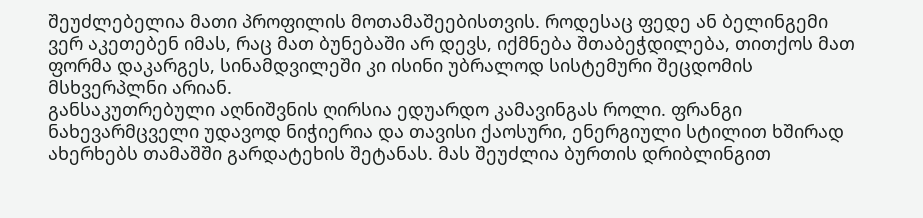შეუძლებელია მათი პროფილის მოთამაშეებისთვის. როდესაც ფედე ან ბელინგემი ვერ აკეთებენ იმას, რაც მათ ბუნებაში არ დევს, იქმნება შთაბეჭდილება, თითქოს მათ ფორმა დაკარგეს, სინამდვილეში კი ისინი უბრალოდ სისტემური შეცდომის მსხვერპლნი არიან.
განსაკუთრებული აღნიშვნის ღირსია ედუარდო კამავინგას როლი. ფრანგი ნახევარმცველი უდავოდ ნიჭიერია და თავისი ქაოსური, ენერგიული სტილით ხშირად ახერხებს თამაშში გარდატეხის შეტანას. მას შეუძლია ბურთის დრიბლინგით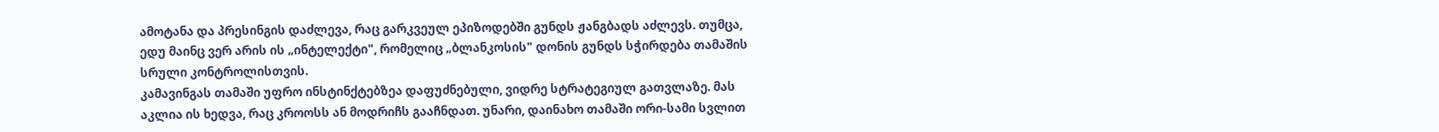ამოტანა და პრესინგის დაძლევა, რაც გარკვეულ ეპიზოდებში გუნდს ჟანგბადს აძლევს. თუმცა, ედუ მაინც ვერ არის ის „ინტელექტი", რომელიც „ბლანკოსის" დონის გუნდს სჭირდება თამაშის სრული კონტროლისთვის.
კამავინგას თამაში უფრო ინსტინქტებზეა დაფუძნებული, ვიდრე სტრატეგიულ გათვლაზე. მას აკლია ის ხედვა, რაც კროოსს ან მოდრიჩს გააჩნდათ. უნარი, დაინახო თამაში ორი-სამი სვლით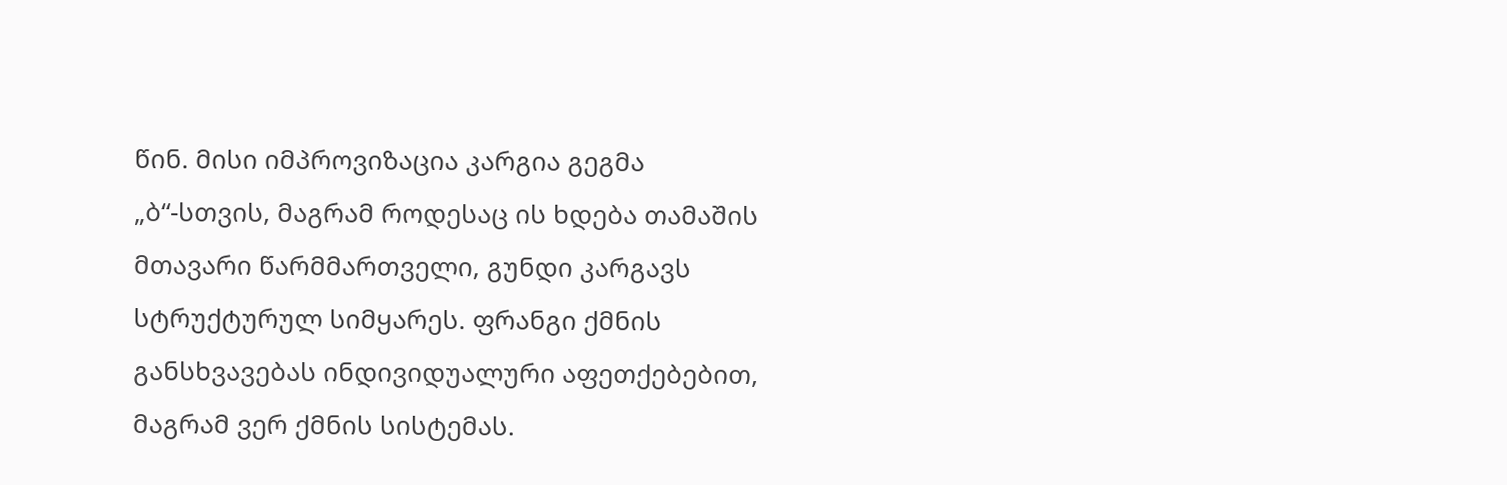წინ. მისი იმპროვიზაცია კარგია გეგმა „ბ“-სთვის, მაგრამ როდესაც ის ხდება თამაშის მთავარი წარმმართველი, გუნდი კარგავს სტრუქტურულ სიმყარეს. ფრანგი ქმნის განსხვავებას ინდივიდუალური აფეთქებებით, მაგრამ ვერ ქმნის სისტემას.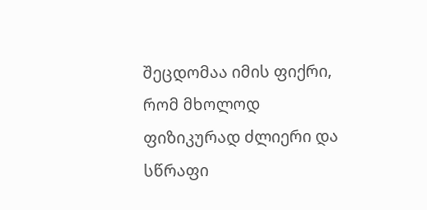შეცდომაა იმის ფიქრი, რომ მხოლოდ ფიზიკურად ძლიერი და სწრაფი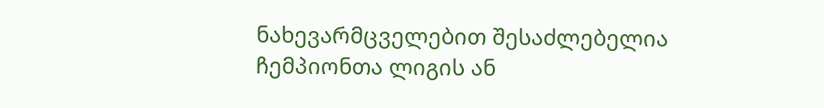ნახევარმცველებით შესაძლებელია ჩემპიონთა ლიგის ან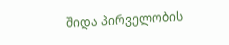შიდა პირველობის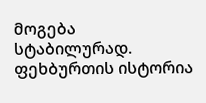მოგება სტაბილურად. ფეხბურთის ისტორია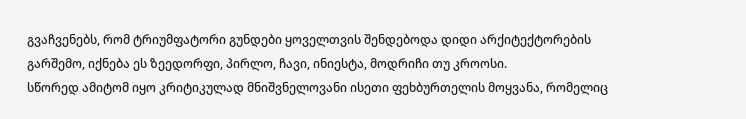გვაჩვენებს, რომ ტრიუმფატორი გუნდები ყოველთვის შენდებოდა დიდი არქიტექტორების გარშემო, იქნება ეს ზეედორფი, პირლო, ჩავი, ინიესტა, მოდრიჩი თუ კროოსი.
სწორედ ამიტომ იყო კრიტიკულად მნიშვნელოვანი ისეთი ფეხბურთელის მოყვანა, რომელიც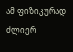ამ ფიზიკურად ძლიერ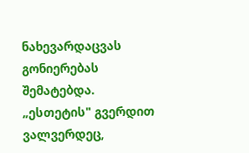ნახევარდაცვას გონიერებას შემატებდა. „ესთეტის" გვერდით ვალვერდეც,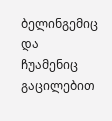ბელინგემიც და ჩუამენიც გაცილებით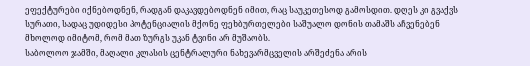ეფექტურები იქნებოდნენ, რადგან დაკავდებოდნენ იმით, რაც საუკეთესოდ გამოსდით. დღეს კი გვაქვს სურათი, სადაც უდიდესი პოტენციალის მქონე ფეხბურთელები საშუალო დონის თამაშს აჩვენებენ მხოლოდ იმიტომ, რომ მათ ზურგს უკან ტვინი არ მუშაობს.
საბოლოო ჯამში, მაღალი კლასის ცენტრალური ნახევარმცველის არშეძენა არის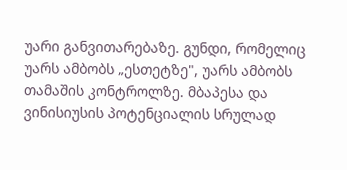უარი განვითარებაზე. გუნდი, რომელიც უარს ამბობს „ესთეტზე", უარს ამბობს თამაშის კონტროლზე. მბაპესა და ვინისიუსის პოტენციალის სრულად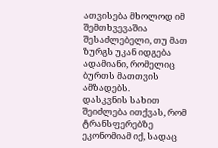ათვისება მხოლოდ იმ შემთხვევაშია შესაძლებელი, თუ მათ ზურგს უკან იდგება ადამიანი, რომელიც ბურთს მათთვის ამზადებს.
დასკვნის სახით შეიძლება ითქვას, რომ ტრანსფერებზე ეკონომიამ იქ, სადაც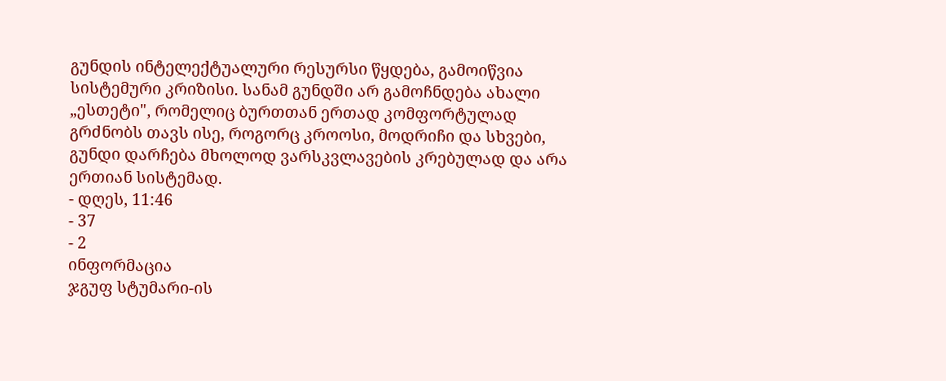გუნდის ინტელექტუალური რესურსი წყდება, გამოიწვია სისტემური კრიზისი. სანამ გუნდში არ გამოჩნდება ახალი „ესთეტი", რომელიც ბურთთან ერთად კომფორტულად გრძნობს თავს ისე, როგორც კროოსი, მოდრიჩი და სხვები, გუნდი დარჩება მხოლოდ ვარსკვლავების კრებულად და არა ერთიან სისტემად.
- დღეს, 11:46
- 37
- 2
ინფორმაცია
ჯგუფ სტუმარი-ის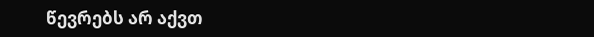წევრებს არ აქვთ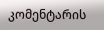კომენტარის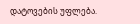დატოვების უფლება.